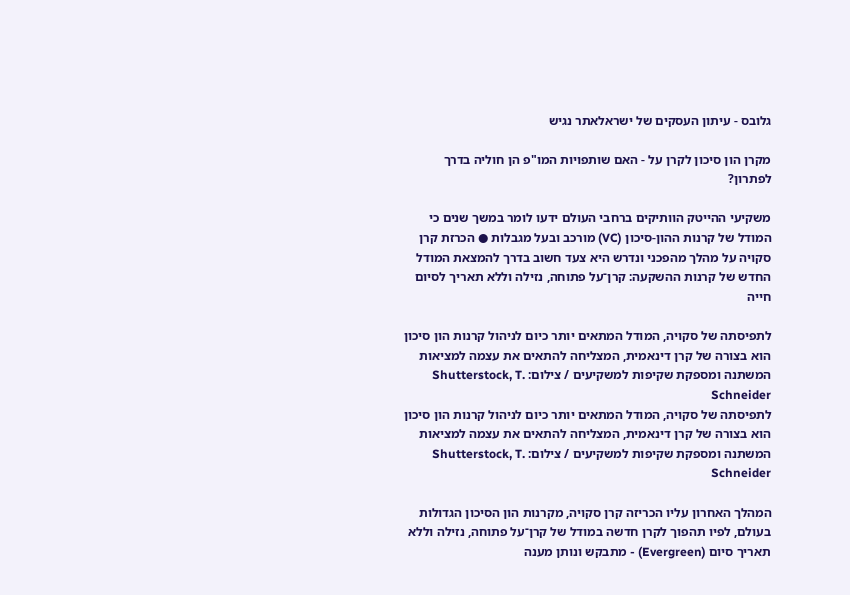גלובס - עיתון העסקים של ישראלאתר נגיש

מקרן הון סיכון לקרן על - האם שותפויות המו"פ הן חוליה בדרך לפתרון?

משקיעי ההייטק הוותיקים ברחבי העולם ידעו לומר במשך שנים כי המודל של קרנות ההון-סיכון (VC) מורכב ובעל מגבלות ● הכרזת קרן סקויה על מהלך מהפכני ונדרש היא צעד חשוב בדרך להמצאת המודל החדש של קרנות ההשקעה: קרן־על פתוחה, נזילה וללא תאריך לסיום חייה

לתפיסתה של סקויה, המודל המתאים יותר כיום לניהול קרנות הון סיכון הוא בצורה של קרן דינאמית, המצליחה להתאים את עצמה למציאות המשתנה ומספקת שקיפות למשקיעים / צילום: Shutterstock, T. Schneider
לתפיסתה של סקויה, המודל המתאים יותר כיום לניהול קרנות הון סיכון הוא בצורה של קרן דינאמית, המצליחה להתאים את עצמה למציאות המשתנה ומספקת שקיפות למשקיעים / צילום: Shutterstock, T. Schneider

המהלך האחרון עליו הכריזה קרן סקויה, מקרנות הון הסיכון הגדולות בעולם, לפיו תהפוך לקרן חדשה במודל של קרן־על פתוחה, נזילה וללא תאריך סיום (Evergreen) - מתבקש ונותן מענה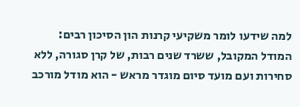למה שידעו לומר משקיעי קרנות הון הסיכון רבים: המודל המקובל, ששרד שנים רבות, של קרן סגורה, ללא סחירות ועם מועד סיום מוגדר מראש - הוא מודל מורכב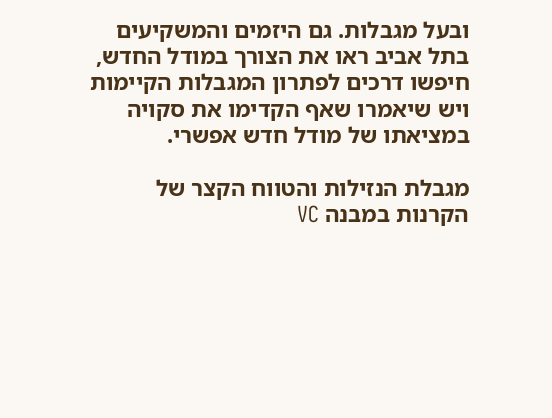ובעל מגבלות. גם היזמים והמשקיעים בתל אביב ראו את הצורך במודל החדש, חיפשו דרכים לפתרון המגבלות הקיימות ויש שיאמרו שאף הקדימו את סקויה במציאתו של מודל חדש אפשרי.

מגבלת הנזילות והטווח הקצר של הקרנות במבנה VC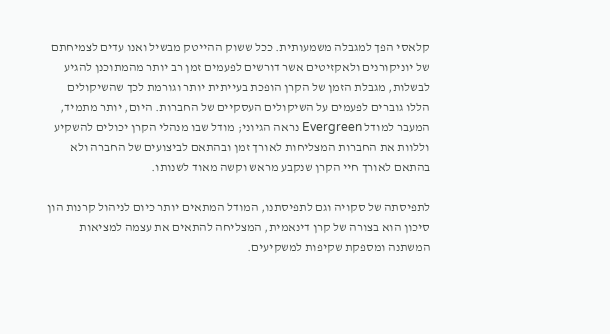קלאסי הפך למגבלה משמעותית. ככל ששוק ההייטק מבשיל ואנו עדים לצמיחתם של יוניקורנים ולאקזיטים אשר דורשים לפעמים זמן רב יותר מהמתוכנן להגיע לבשלות, מגבלת הזמן של הקרן הופכת בעייתית יותר וגורמת לכך שהשיקולים הללו גוברים לפעמים על השיקולים העסקיים של החברות. היום, יותר מתמיד, המעבר למודל Evergreen נראה הגיוני; מודל שבו מנהלי הקרן יכולים להשקיע וללוות את החברות המצליחות לאורך זמן ובהתאם לביצועים של החברה ולא בהתאם לאורך חיי הקרן שנקבע מראש וקשה מאוד לשנותו.

לתפיסתה של סקויה וגם לתפיסתנו, המודל המתאים יותר כיום לניהול קרנות הון סיכון הוא בצורה של קרן דינאמית, המצליחה להתאים את עצמה למציאות המשתנה ומספקת שקיפות למשקיעים.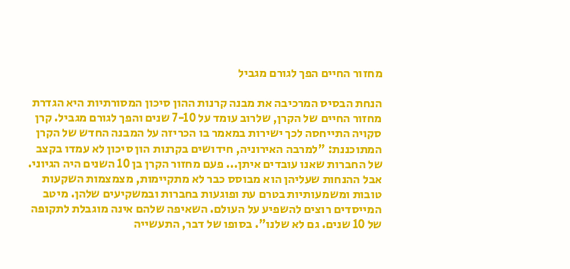מחזור החיים הפך לגורם מגביל

הנחת הבסיס המרכיבה את מבנה קרנות ההון סיכון המסורתיות היא הגדרת מחזור החיים של הקרן, שלרוב עומד על 7-10 שנים והפך לגורם מגביל. קרן סקויה התייחסה לכך ישירות במאמר בו הכריזה על המבנה החדש של הקרן המתוכננת: "למרבה האירוניה, חידושים בקרנות הון סיכון לא עמדו בקצב של החברות שאנו עובדים איתן... פעם מחזור הקרן בן 10 השנים היה הגיוני. אבל ההנחות שעליהן הוא מבוסס כבר לא מתקיימות, מצמצמות השקעות טובות ומשמעותיות בטרם עת ופוגעות בחברות ובמשקיעים שלהן. מיטב המייסדים רוצים להשפיע על העולם. השאיפה שלהם אינה מוגבלת לתקופה של 10 שנים. גם לא שלנו". בסופו של דבר, התעשייה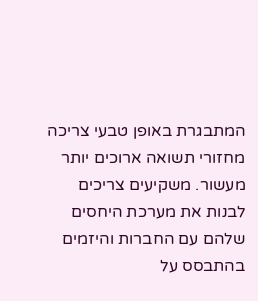המתבגרת באופן טבעי צריכה מחזורי תשואה ארוכים יותר מעשור. משקיעים צריכים לבנות את מערכת היחסים שלהם עם החברות והיזמים בהתבסס על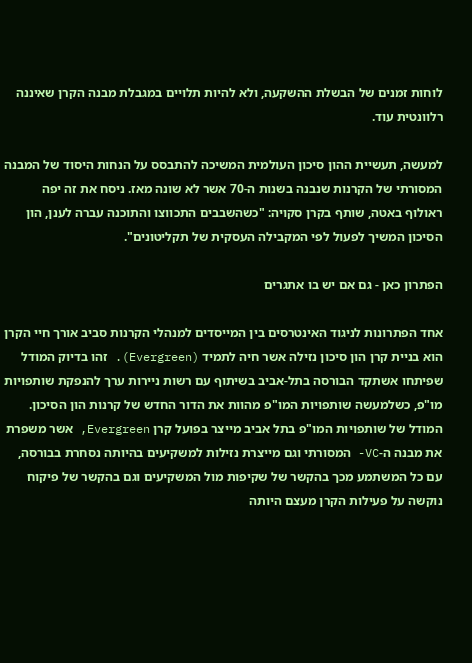לוחות זמנים של הבשלת ההשקעה, ולא להיות תלויים במגבלת מבנה הקרן שאיננה רלוונטית עוד.

למעשה, תעשיית ההון סיכון העולמית המשיכה להתבסס על הנחות היסוד של המבנה המסורתי של הקרנות שנבנה בשנות ה-70 אשר לא שונה מאז. ניסח את זה יפה ראולוף באטה, שותף בקרן סקויה: "כשהשבבים התכווצו והתוכנה עברה לענן, הון הסיכון המשיך לפעול לפי המקבילה העסקית של תקליטונים".

הפתרון כאן - גם אם יש בו אתגרים

אחד הפתרונות לניגוד האינטרסים בין המייסדים למנהלי הקרנות סביב אורך חיי הקרן הוא בניית קרן הון סיכון נזילה אשר חיה לתמיד (Evergreen). זהו בדיוק המודל שפיתחו אשתקד הבורסה בתל-אביב בשיתוף עם רשות ניירות ערך להנפקת שותפויות מו"פ, כשלמעשה שותפויות המו"פ מהוות את הדור החדש של קרנות הון הסיכון. המודל של שותפויות המו"פ בתל אביב מייצר בפועל קרן Evergreen, אשר משפרת את מבנה ה-VC- המסורתי וגם מייצרת נזילות למשקיעים בהיותה נסחרת בבורסה, עם כל המשתמע מכך בהקשר של שקיפות מול המשקיעים וגם בהקשר של פיקוח נוקשה על פעילות הקרן מעצם היותה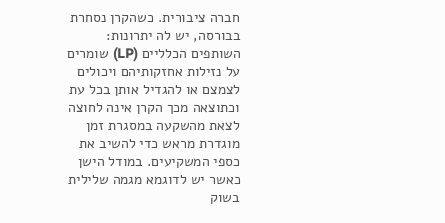חברה ציבורית. כשהקרן נסחרת בבורסה, יש לה יתרונות: השותפים הכלליים (LP) שומרים על נזילות אחזקותיהם ויכולים לצמצם או להגדיל אותן בכל עת וכתוצאה מכך הקרן אינה לחוצה לצאת מהשקעה במסגרת זמן מוגדרת מראש כדי להשיב את כספי המשקיעים. במודל הישן כאשר יש לדוגמא מגמה שלילית בשוק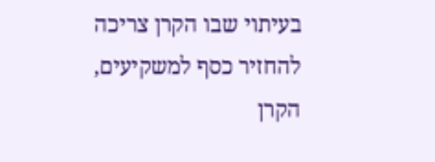בעיתוי שבו הקרן צריכה להחזיר כסף למשקיעים, הקרן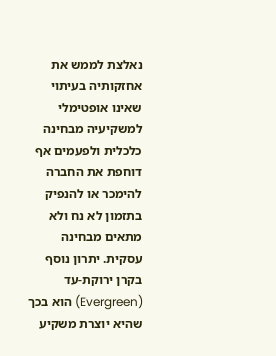נאלצת לממש את אחזקותיה בעיתוי שאינו אופטימלי למשקיעיה מבחינה כלכלית ולפעמים אף דוחפת את החברה להימכר או להנפיק בתזמון לא נח ולא מתאים מבחינה עסקית. יתרון נוסף בקרן ירוקת-עד (Evergreen) הוא בכך שהיא יוצרת משקיע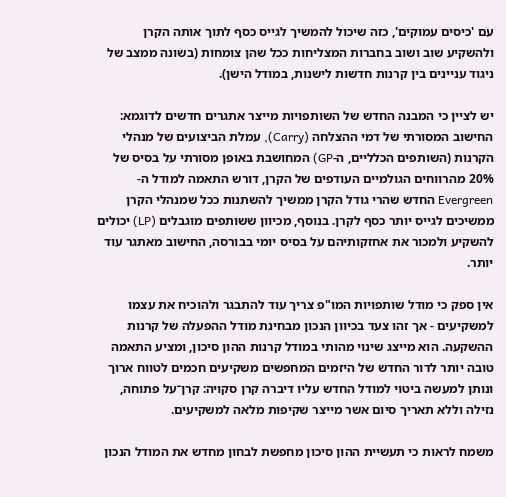עם 'כיסים עמוקים', כזה שיכול להמשיך לגייס כסף לתוך אותה הקרן ולהשקיע שוב ושוב בחברות המצליחות ככל שהן צומחות (בשונה ממצב של ניגוד עניינים בין קרנות חדשות לישנות, במודל הישן).

יש לציין כי המבנה החדש של השותפויות מייצר אתגרים חדשים לדוגמא: החישוב המסורתי של דמי ההצלחה (Carry), עמלת הביצועים של מנהלי הקרנות (השותפים הכלליים, ה-GP) המחושבת באופן מסורתי על בסיס של 20% מהרווחים הגולמיים העודפים של הקרן, דורש התאמה למודל ה-Evergreen החדש שהרי גודל הקרן ממשיך להשתנות ככל שמנהלי הקרן ממשיכים לגייס יותר כסף לקרן. בנוסף, מכיוון ששותפים מוגבלים (LP) יכולים להשקיע ולמכור את אחזקותיהם על בסיס יומי בבורסה, החישוב מאתגר עוד יותר.

אין ספק כי מודל שותפויות המו"פ צריך עוד להתבגר ולהוכיח את עצמו למשקיעים - אך זהו צעד בכיוון הנכון מבחינת מודל ההפעלה של קרנות ההשקעה. הוא מייצג שינוי מהותי במודל קרנות ההון סיכון, ומציע התאמה טובה יותר לדור החדש של היזמים המחפשים משקיעים חכמים לטווח ארוך ונותן למעשה ביטוי למודל החדש עליו דיברה קרן סקויה: קרן־על פתוחה, נזילה וללא תאריך סיום אשר מייצר שקיפות מלאה למשקיעים.

משמח לראות כי תעשיית ההון סיכון מחפשת לבחון מחדש את המודל הנכון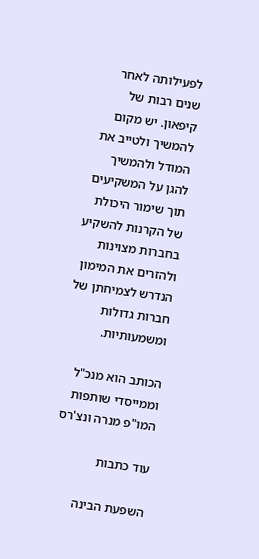לפעילותה לאחר שנים רבות של קיפאון. יש מקום להמשיך ולטייב את המודל ולהמשיך להגן על המשקיעים תוך שימור היכולת של הקרנות להשקיע בחברות מצוינות ולהזרים את המימון הנדרש לצמיחתן של חברות גדולות ומשמעותיות.

הכותב הוא מנכ"ל וממייסדי שותפות המו"פ מנרה ונצ'רס

עוד כתבות

השפעת הבינה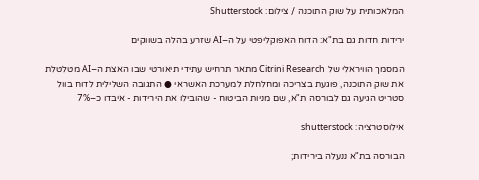המלאכותית על שוק התוכנה / צילום: Shutterstock

ירידות חדות גם בת"א: הדוח האפוקליפטי על ה–AI שזרע בהלה בשווקים

המסמך הוויראלי של Citrini Research מתאר תרחיש עתידי תיאורטי שבו האצת ה–AI מטלטלת את שוק התוכנה, פוגעת בצריכה ומחלחלת למערכת האשראי ● התגובה השלילית לדוח בוול סטריט הגיעה גם לבורסה ת"א, שם מניות הביטוח - שהובילו את הירידות - איבדו כ–7%

אילוסטרציה: shutterstock

הבורסה בת"א ננעלה בירידות;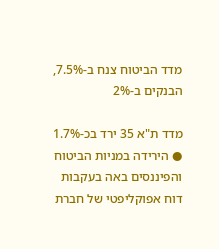מדד הביטוח צנח ב-7.5%, הבנקים ב-2%

מדד ת"א 35 ירד בכ-1.7% ● הירידה במניות הביטוח והפיננסים באה בעקבות דוח אפוקליפטי של חברת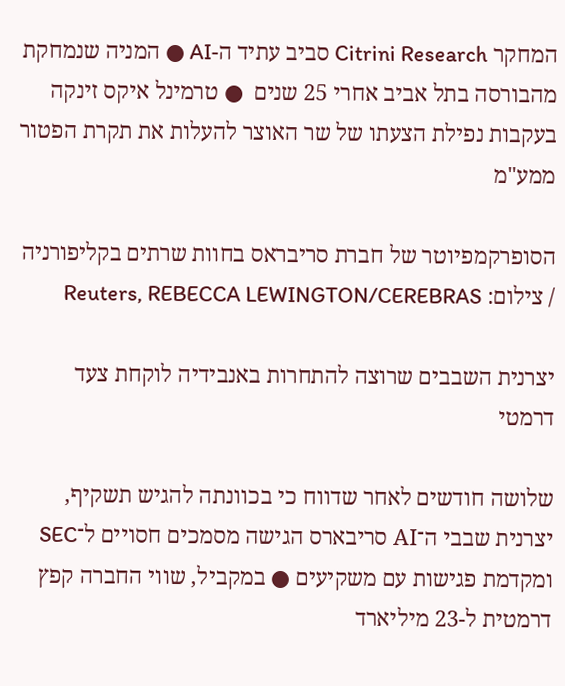המחקר Citrini Research סביב עתיד ה-AI ● המניה שנמחקת מהבורסה בתל אביב אחרי 25 שנים  ● טרמינל איקס זינקה בעקבות נפילת הצעתו של שר האוצר להעלות את תקרת הפטור ממע"מ

הסופרקמפיוטר של חברת סריבראס בחוות שרתים בקליפורניה / צילום: Reuters, REBECCA LEWINGTON/CEREBRAS

יצרנית השבבים שרוצה להתחרות באנבידיה לוקחת צעד דרמטי

שלושה חודשים לאחר שדווח כי בכוונתה להגיש תשקיף, יצרנית שבבי ה־AI סריבארס הגישה מסמכים חסויים ל־SEC ומקדמת פגישות עם משקיעים ● במקביל, שווי החברה קפץ דרמטית ל-23 מיליארד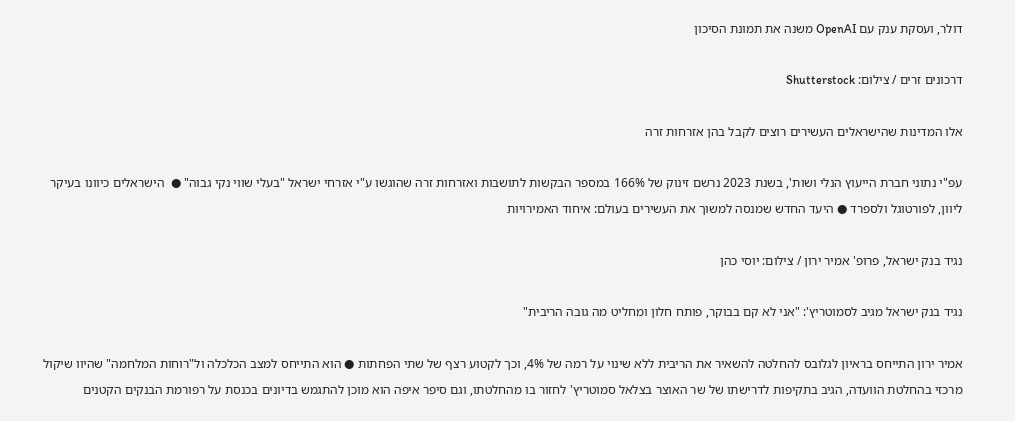דולר, ועסקת ענק עם OpenAI משנה את תמונת הסיכון

דרכונים זרים / צילום: Shutterstock

אלו המדינות שהישראלים העשירים רוצים לקבל בהן אזרחות זרה

עפ"י נתוני חברת הייעוץ הנלי ושות', בשנת 2023 נרשם זינוק של 166% במספר הבקשות לתושבות ואזרחות זרה שהוגשו ע"י אזרחי ישראל "בעלי שווי נקי גבוה" ●  הישראלים כיוונו בעיקר ליוון, לפורטוגל ולספרד ● היעד החדש שמנסה למשוך את העשירים בעולם: איחוד האמירויות

נגיד בנק ישראל, פרופ' אמיר ירון / צילום: יוסי כהן

נגיד בנק ישראל מגיב לסמוטריץ': "אני לא קם בבוקר, פותח חלון ומחליט מה גובה הריבית"

אמיר ירון התייחס בראיון לגלובס להחלטה להשאיר את הריבית ללא שינוי על רמה של 4%, וכך לקטוע רצף של שתי הפחתות ● הוא התייחס למצב הכלכלה ול"רוחות המלחמה" שהיוו שיקול מרכזי בהחלטת הוועדה, הגיב בתקיפות לדרישתו של שר האוצר בצלאל סמוטריץ' לחזור בו מהחלטתו, וגם סיפר איפה הוא מוכן להתגמש בדיונים בכנסת על רפורמת הבנקים הקטנים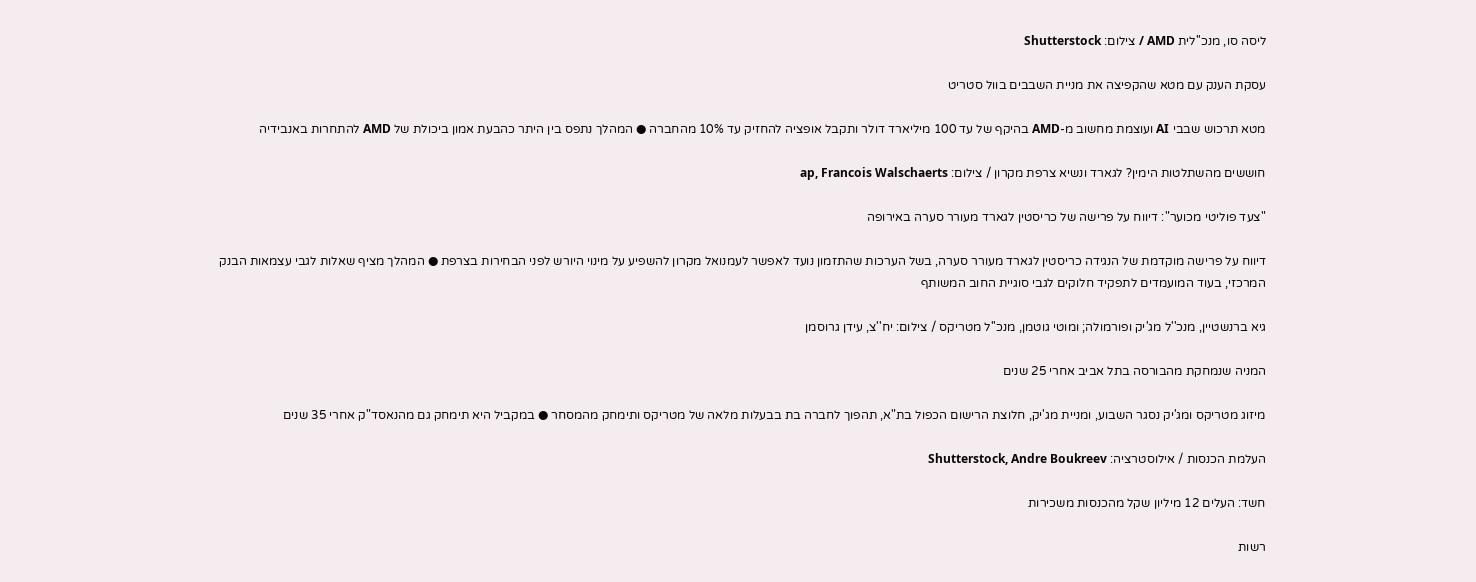ליסה סו, מנכ''לית AMD / צילום: Shutterstock

עסקת הענק עם מטא שהקפיצה את מניית השבבים בוול סטריט

מטא תרכוש שבבי AI ועוצמת מחשוב מ-AMD בהיקף של עד 100 מיליארד דולר ותקבל אופציה להחזיק עד 10% מהחברה ● המהלך נתפס בין היתר כהבעת אמון ביכולת של AMD להתחרות באנבידיה

חוששים מהשתלטות הימין? לגארד ונשיא צרפת מקרון / צילום: ap, Francois Walschaerts

"צעד פוליטי מכוער": דיווח על פרישה של כריסטין לגארד מעורר סערה באירופה

דיווח על פרישה מוקדמת של הנגידה כריסטין לגארד מעורר סערה, בשל הערכות שהתזמון נועד לאפשר לעמנואל מקרון להשפיע על מינוי היורש לפני הבחירות בצרפת ● המהלך מציף שאלות לגבי עצמאות הבנק המרכזי, בעוד המועמדים לתפקיד חלוקים לגבי סוגיית החוב המשותף

גיא ברנשטיין, מנכ''ל מג'יק ופורמולה; ומוטי גוטמן, מנכ''ל מטריקס / צילום: יח''צ, עידן גרוסמן

המניה שנמחקת מהבורסה בתל אביב אחרי 25 שנים

מיזוג מטריקס ומג'יק נסגר השבוע, ומניית מג'יק, חלוצת הרישום הכפול בת"א, תהפוך לחברה בת בבעלות מלאה של מטריקס ותימחק מהמסחר ● במקביל היא תימחק גם מהנאסד"ק אחרי 35 שנים

העלמת הכנסות / אילוסטרציה: Shutterstock, Andre Boukreev

חשד: העלים 12 מיליון שקל מהכנסות משכירות

רשות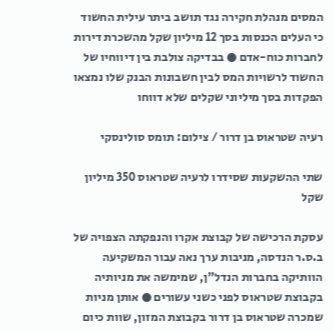המסים מנהלת חקירה נגד תושב ביתר עילית החשוד כי העלים הכנסות בסך 12 מיליון שקל מהשכרת דירות לחברות כוח-אדם ● בבדיקה צולבת בין דיווחיו של החשוד לרשויות המס לבין חשבונות הבנק שלו נמצאו הפקדות בסך מיליוני שקלים שלא דווחו

רעיה שטראוס בן דרור / צילום: תומס סולינסקי

שתי ההשקעות שסידרו לרעיה שטראוס 350 מיליון שקל

עסקת הרכישה של קבוצת אקרו והנפקתה הצפויה של ב.ס.ר הנדסה, מניבות ערך נאה עבור המשקיעה הוותיקה בחברות הנדל"ן, שמימשה את מניותיה בקבוצת שטראוס לפני כשני עשורים ● אותן מניות שמכרה שטראוס בן דרור בקבוצת המזון, שוות כיום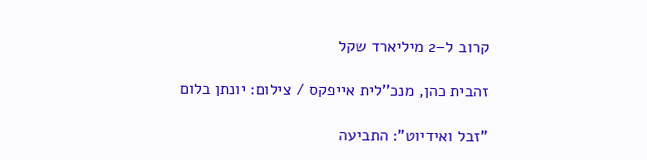קרוב ל–2 מיליארד שקל

זהבית כהן, מנכ''לית אייפקס / צילום: יונתן בלום

"זבל ואידיוט": התביעה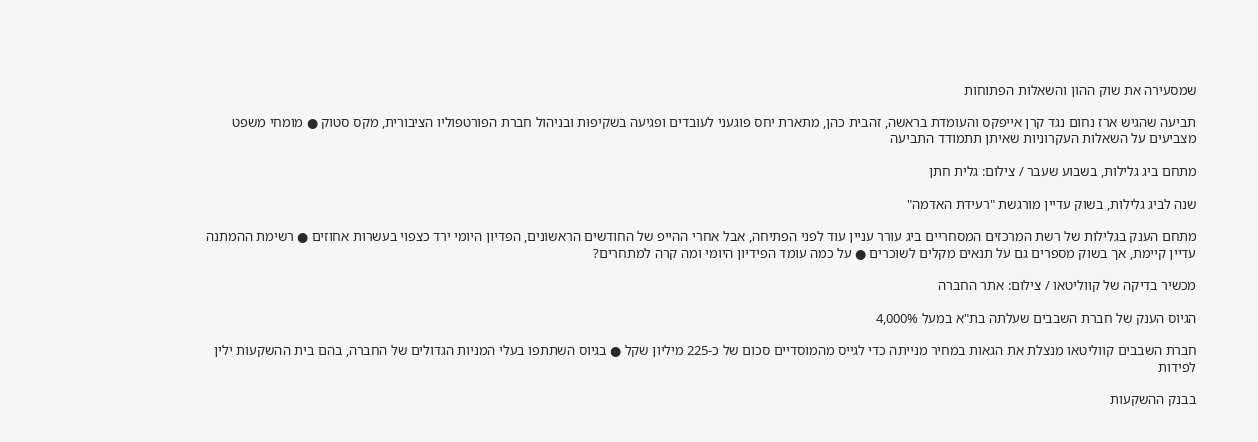שמסעירה את שוק ההון והשאלות הפתוחות

תביעה שהגיש ארז נחום נגד קרן אייפקס והעומדת בראשה, זהבית כהן, מתארת יחס פוגעני לעובדים ופגיעה בשקיפות ובניהול חברת הפורטפוליו הציבורית, מקס סטוק ● מומחי משפט מצביעים על השאלות העקרוניות שאיתן תתמודד התביעה

מתחם ביג גלילות, בשבוע שעבר / צילום: גלית חתן

שנה לביג גלילות, בשוק עדיין מורגשת "רעידת האדמה"

מתחם הענק בגלילות של רשת המרכזים המסחריים ביג עורר עניין עוד לפני הפתיחה, אבל אחרי ההייפ של החודשים הראשונים, הפדיון היומי ירד כצפוי בעשרות אחוזים ● רשימת ההמתנה עדיין קיימת, אך בשוק מספרים גם על תנאים מקלים לשוכרים ● על כמה עומד הפידיון היומי ומה קרה למתחרים?

מכשיר בדיקה של קווליטאו / צילום: אתר החברה

הגיוס הענק של חברת השבבים שעלתה בת"א במעל 4,000%

חברת השבבים קווליטאו מנצלת את הגאות במחיר מנייתה כדי לגייס מהמוסדיים סכום של כ-225 מיליון שקל ● בגיוס השתתפו בעלי המניות הגדולים של החברה, בהם בית ההשקעות ילין לפידות

בבנק ההשקעות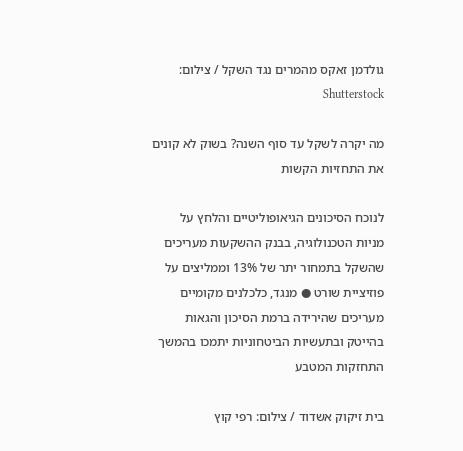גולדמן זאקס מהמרים נגד השקל / צילום: Shutterstock

מה יקרה לשקל עד סוף השנה? בשוק לא קונים את התחזיות הקשות

לנוכח הסיכונים הגיאופוליטיים והלחץ על מניות הטכנולוגיה, בבנק ההשקעות מעריכים שהשקל בתמחור יתר של 13% וממליצים על פוזיציית שורט ● מנגד, כלכלנים מקומיים מעריכים שהירידה ברמת הסיכון והגאות בהייטק ובתעשיות הביטחוניות יתמכו בהמשך התחזקות המטבע

בית זיקוק אשדוד / צילום: רפי קוץ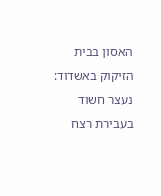האסון בבית הזיקוק באשדוד: נעצר חשוד בעבירת רצח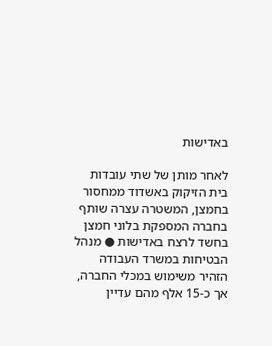באדישות

לאחר מותן של שתי עובדות בית הזיקוק באשדוד ממחסור בחמצן, המשטרה עצרה שותף בחברה המספקת בלוני חמצן בחשד לרצח באדישות ● מנהל הבטיחות במשרד העבודה הזהיר משימוש במכלי החברה, אך כ-15 אלף מהם עדיין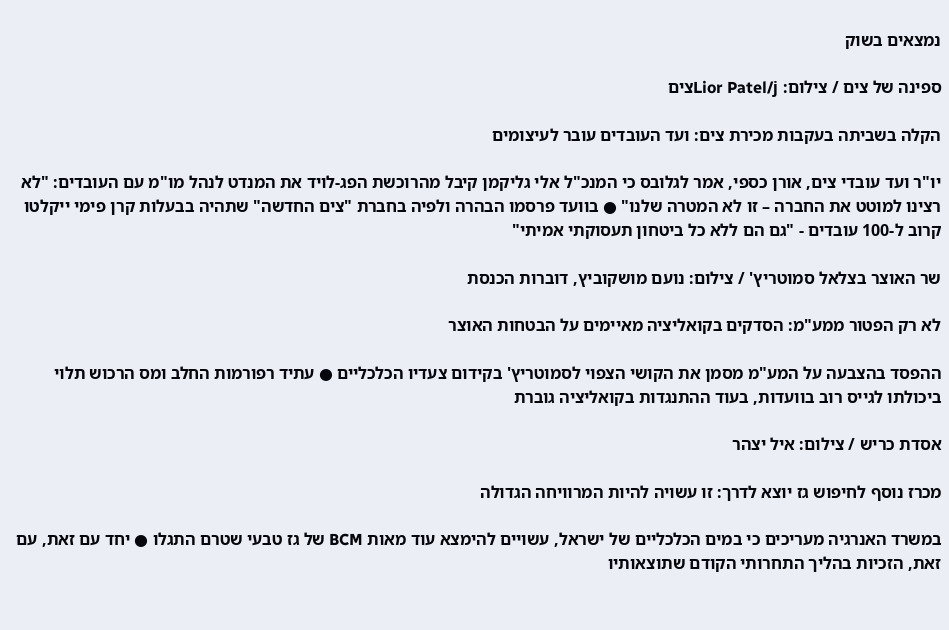נמצאים בשוק

ספינה של צים / צילום: Lior Patel/jצים

הקלה בשביתה בעקבות מכירת צים: ועד העובדים עובר לעיצומים

יו"ר ועד עובדי צים, אורן כספי, אמר לגלובס כי המנכ"ל אלי גליקמן קיבל מהרוכשת הפג-לויד את המנדט לנהל מו"מ עם העובדים: "לא רצינו למוטט את החברה – זו לא המטרה שלנו" ● בוועד פרסמו הבהרה ולפיה בחברת "צים החדשה" שתהיה בבעלות קרן פימי ייקלטו קרוב ל-100 עובדים - "גם הם ללא כל ביטחון תעסוקתי אמיתי"

שר האוצר בצלאל סמוטריץ' / צילום: נועם מושקוביץ, דוברות הכנסת

לא רק הפטור ממע"מ: הסדקים בקואליציה מאיימים על הבטחות האוצר

ההפסד בהצבעה על המע"מ מסמן את הקושי הצפוי לסמוטריץ' בקידום צעדיו הכלכליים ● עתיד רפורמות החלב ומס הרכוש תלוי ביכולתו לגייס רוב בוועדות, בעוד ההתנגדות בקואליציה גוברת

אסדת כריש / צילום: איל יצהר

מכרז נוסף לחיפוש גז יוצא לדרך: זו עשויה להיות המרוויחה הגדולה

במשרד האנרגיה מעריכים כי במים הכלכליים של ישראל, עשויים להימצא עוד מאות BCM של גז טבעי שטרם התגלו ● יחד עם זאת, עם זאת, הזכיות בהליך התחרותי הקודם שתוצאותיו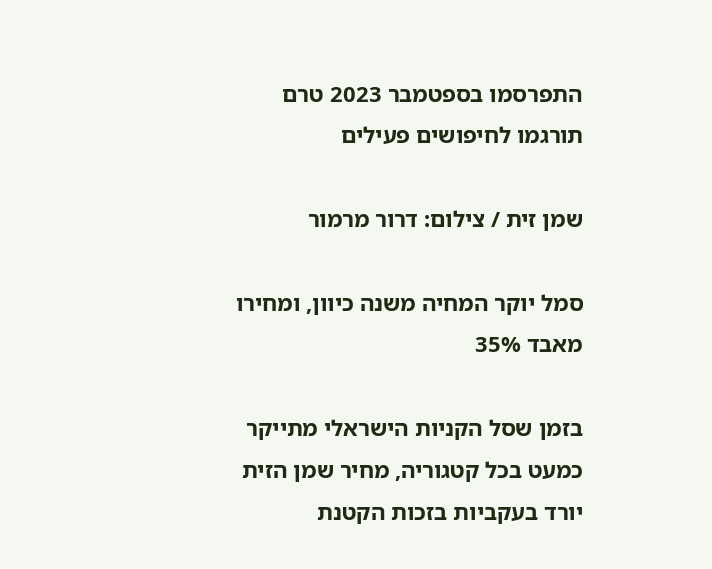התפרסמו בספטמבר 2023 טרם תורגמו לחיפושים פעילים

שמן זית / צילום: דרור מרמור

סמל יוקר המחיה משנה כיוון, ומחירו מאבד 35%

בזמן שסל הקניות הישראלי מתייקר כמעט בכל קטגוריה, מחיר שמן הזית יורד בעקביות בזכות הקטנת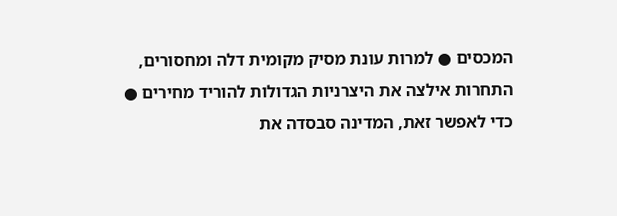המכסים ● למרות עונת מסיק מקומית דלה ומחסורים, התחרות אילצה את היצרניות הגדולות להוריד מחירים ● כדי לאפשר זאת, המדינה סבסדה את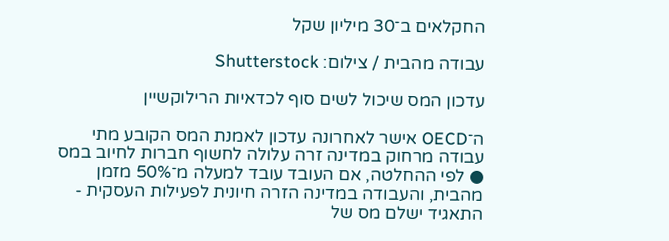החקלאים ב־30 מיליון שקל

עבודה מהבית / צילום: Shutterstock

עדכון המס שיכול לשים סוף לכדאיות הרילוקשיין

ה־OECD אישר לאחרונה עדכון לאמנת המס הקובע מתי עבודה מרחוק במדינה זרה עלולה לחשוף חברות לחיוב במס ● לפי ההחלטה, אם העובד עובד למעלה מ־50% מזמן מהבית, והעבודה במדינה הזרה חיונית לפעילות העסקית - התאגיד ישלם מס של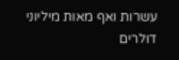עשרות ואף מאות מיליוני דולרים